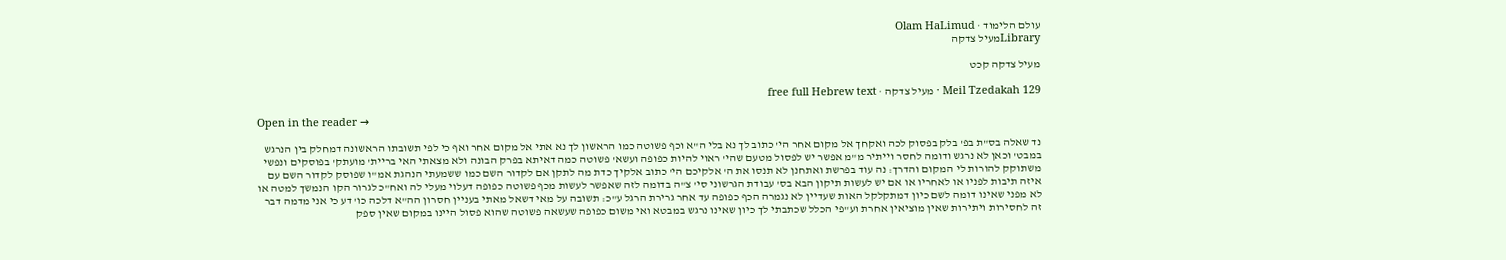עולם הלימוד · Olam HaLimud
Libraryמעיל צדקה

מעיל צדקה קכט

Meil Tzedakah 129 · מעיל צדקה · free full Hebrew text

Open in the reader →

נד שאלה בס"ת בפ' בלק בפסוק לכה ואקחך אל מקום אחר הי' כתוב לך נא בלי ה"א וכף פשוטה כמו הראשון לך נא אתי אל מקום אחר ואף כי לפי תשובתו הראשונה דמחלק בין הנרגש במבט' וכאן לא נרגש ודומה לחסר וייתיר מ"מ אפשר יש לפסול מטעם שהי' ראוי להיות כפופה ועשא' פשוטה כמה דאיתא בפרק הבונה ולא מצאתי האי בריית' מועתק' בפוסקים ונפשי משתוקק להורות לי המקום והדרך: נה עוד בפרשת ואתחנן לא תנסו את ה' אלקיכם הי' כתוב אלקיך כדת מה לתקן אם לקדור השם כמו ששמעתי הנהגת אמ"ו שפוסק לקדור השם עם איזה תיבות לפניו או לאחריו או אם יש לעשות תיקון הבא בס' עבודת הגרשוני סי' צ"ה בדומה לזה שאפשר לעשות מכף פשוטה כפופה דעלוי מעלי לה ואח"כ לגרור הקו הנמשך למטה או לא מפני שאינו דומה לשם כיון דמתקלקל האות שעדיין לא נגמרה הכף כפופה עד אחר גרירת הרגל ע"כ: תשובה על מאי דשאל מאתי בעניין חסרון הה"א דלכה כו' דע כי אני מדמה דבר זה לחסירות ויתירות שאין מוציאין אחרת וע"פי הכלל שכתבתי לך כיון שאינו נרגש במבטא ואי משום כפופה שעשאה פשוטה שהוא פסול היינו במקום שאין ספק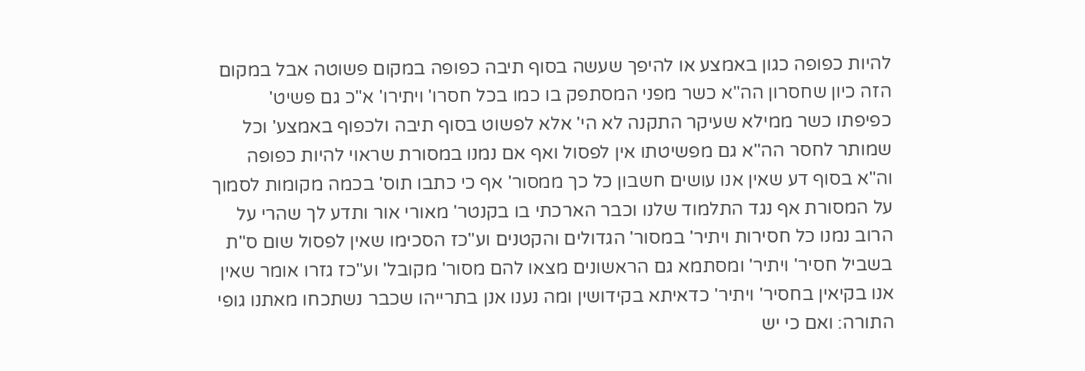להיות כפופה כגון באמצע או להיפך שעשה בסוף תיבה כפופה במקום פשוטה אבל במקום הזה כיון שחסרון הה"א כשר מפני המסתפק בו כמו בכל חסרו' ויתירו' א"כ גם פשיט' כפיפתו כשר ממילא שעיקר התקנה לא הי' אלא לפשוט בסוף תיבה ולכפוף באמצע' וכל שמותר לחסר הה"א גם מפשיטתו אין לפסול ואף אם נמנו במסורת שראוי להיות כפופה וה"א בסוף דע שאין אנו עושים חשבון כל כך ממסור' אף כי כתבו תוס' בכמה מקומות לסמוך על המסורת אף נגד התלמוד שלנו וכבר הארכתי בו בקנטר' מאורי אור ותדע לך שהרי על הרוב נמנו כל חסירות ויתיר' במסור' הגדולים והקטנים וע"כז הסכימו שאין לפסול שום ס"ת בשביל חסיר' ויתיר' ומסתמא גם הראשונים מצאו להם מסור' מקובל' וע"כז גזרו אומר שאין אנו בקיאין בחסיר' ויתיר' כדאיתא בקידושין ומה נענו אנן בתרייהו שכבר נשתכחו מאתנו גופי התורה: ואם כי יש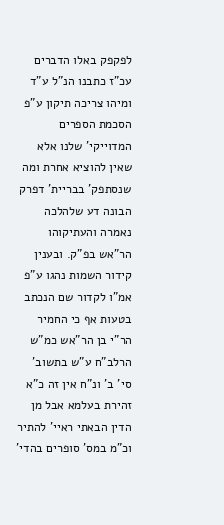לפקפק באלו הדברים עכ"ז כתבנו הנ"ל ע"ד ומיהו צריכה תיקון ע"פ הסכמת הספרים המדוייקי' שלנו אלא שאין להוציא אחרת ומה שנסתפק' בבריית' דפרק הבונה דע שלהלכה נאמרה והעתיקוהו הר"אש בפ"ק. ובענין קידור השמות נהגו ע"פ אמ"ו לקדור שם הנכתב בטעות אף כי החמיר הר"י בן הר"אש כמ"ש הרלב"ח ע"ש בתשוב' סי' ב' ונ"ח אין זה כ"א זהירת בעלמא אבל מן הדין הבאתי ראיי' להתיר וכ"מ במס' סופרים בהדי'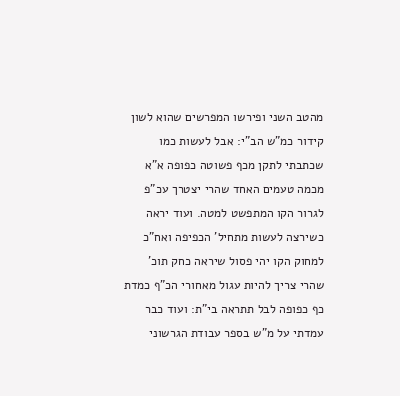מהטב השני ופירשו המפרשים שהוא לשון קידור כמ"ש הב"י: אבל לעשות כמו שכתבתי לתקן מכף פשוטה כפופה א"א מכמה טעמים האחד שהרי יצטרך עכ"פ לגרור הקו המתפשט למטה. ועוד יראה כשירצה לעשות מתחיל' הכפיפה ואח"כ למחוק הקו יהי פסול שיראה כחק תוכ' שהרי צריך להיות עגול מאחורי הכ"ף כמדת כף כפופה לבל תתראה בי"ת: ועוד כבר עמדתי על מ"ש בספר עבודת הגרשוני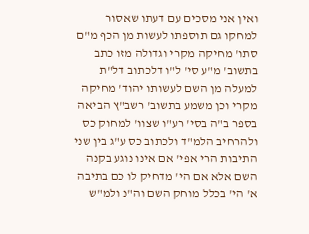ואין אני מסכים עם דעתו שאסור למחקו גם תוספתו לעשות מן הכף מ"ם סתו' מחיקה מקרי וגדולה מזו כתב בתשוב' מ"ע סי' ל"ו דלכתוב דל"ת למעלה מן השם לעשותו יהוד' מחיקה מקרי וכן משמע בתשוב' רשב"ץ הביאה בספר ב"ה בסי' רע"ו שצוו' למחוק כס ולהרחיב הלמ"ד ולכתוב כס ע"ג בין שני התיבות הרי אפי' אם אינו נוגע בקנה השם אלא אם הי' מדחיק לו כם בתיבה א' הי' בכלל מוחק השם וה"נ ולמ"ש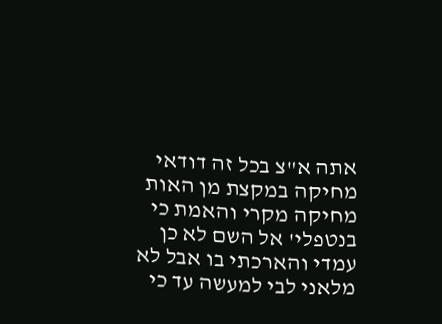אתה א"צ בכל זה דודאי מחיקה במקצת מן האות מחיקה מקרי והאמת כי בנטפלי' אל השם לא כן עמדי והארכתי בו אבל לא מלאני לבי למעשה עד כי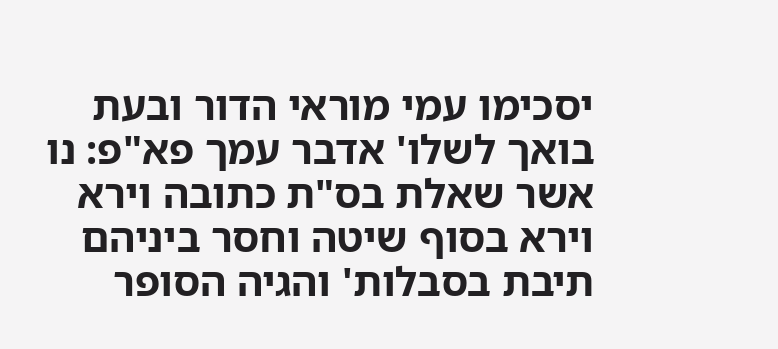יסכימו עמי מוראי הדור ובעת בואך לשלו' אדבר עמך פא"פ: נו אשר שאלת בס"ת כתובה וירא וירא בסוף שיטה וחסר ביניהם תיבת בסבלות' והגיה הסופר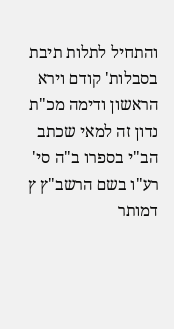והתחיל לתלות תיבת בסבלות' קודם וירא הראשון ודימה מכ"ת נדון זה למאי שכתב הב"י בספרו ב"ה סי' רע"ו בשם הרשב"ץ ץ דמותר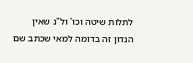לתלות שיטה וכו' ול"נ שאין הנדון זה בדומה למאי שכתב שם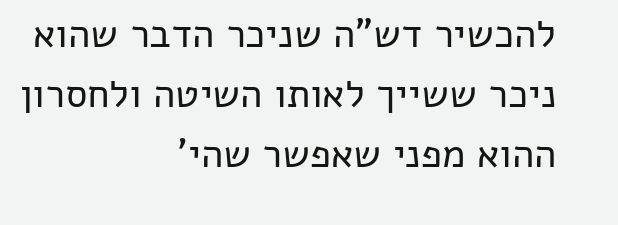להכשיר דש"ה שניכר הדבר שהוא ניכר ששייך לאותו השיטה ולחסרון ההוא מפני שאפשר שהי'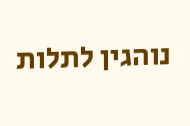נוהגין לתלות